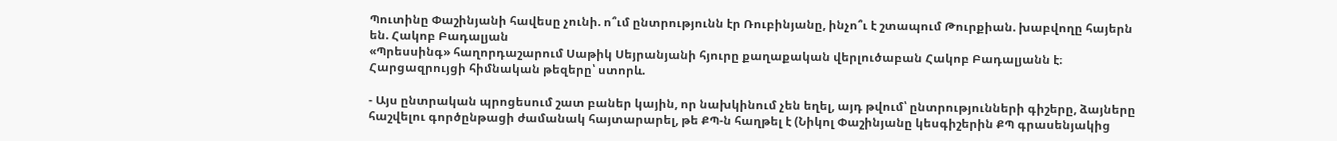Պուտինը Փաշինյանի հավեսը չունի. ո՞ւմ ընտրությունն էր Ռուբինյանը, ինչո՞ւ է շտապում Թուրքիան. խաբվողը հայերն են. Հակոբ Բադալյան
«Պրեսսինգ» հաղորդաշարում Սաթիկ Սեյրանյանի հյուրը քաղաքական վերլուծաբան Հակոբ Բադալյանն է։
Հարցազրույցի հիմնական թեզերը՝ ստորև.

- Այս ընտրական պրոցեսում շատ բաներ կային, որ նախկինում չեն եղել, այդ թվում՝ ընտրությունների գիշերը, ձայները հաշվելու գործընթացի ժամանակ հայտարարել, թե ՔՊ-ն հաղթել է (Նիկոլ Փաշինյանը կեսգիշերին ՔՊ գրասենյակից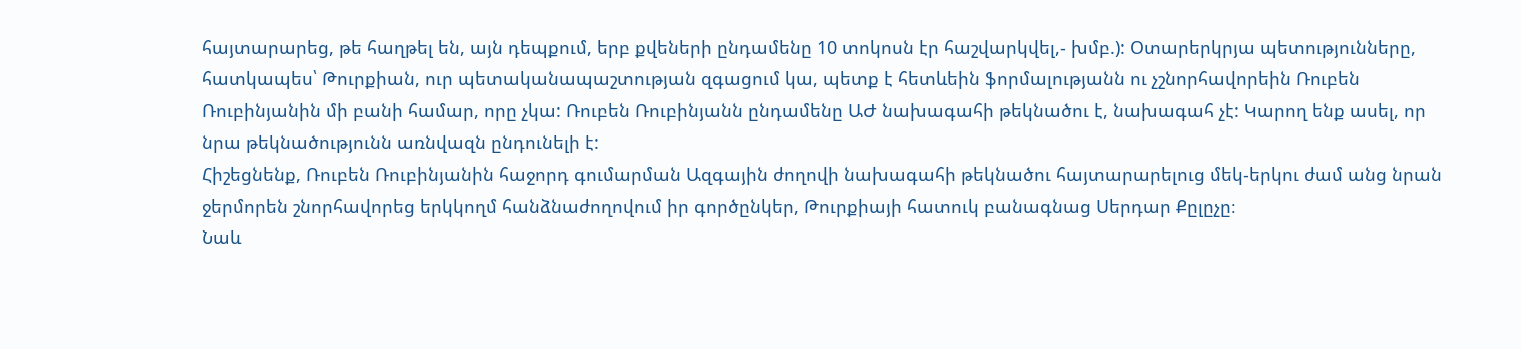հայտարարեց, թե հաղթել են, այն դեպքում, երբ քվեների ընդամենը 10 տոկոսն էր հաշվարկվել,- խմբ.): Օտարերկրյա պետությունները, հատկապես՝ Թուրքիան, ուր պետականապաշտության զգացում կա, պետք է հետևեին ֆորմալությանն ու չշնորհավորեին Ռուբեն Ռուբինյանին մի բանի համար, որը չկա: Ռուբեն Ռուբինյանն ընդամենը ԱԺ նախագահի թեկնածու է, նախագահ չէ: Կարող ենք ասել, որ նրա թեկնածությունն առնվազն ընդունելի է:
Հիշեցնենք, Ռուբեն Ռուբինյանին հաջորդ գումարման Ազգային ժողովի նախագահի թեկնածու հայտարարելուց մեկ-երկու ժամ անց նրան ջերմորեն շնորհավորեց երկկողմ հանձնաժողովում իր գործընկեր, Թուրքիայի հատուկ բանագնաց Սերդար Քըլըչը։
Նաև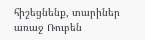հիշեցնենք, տարիներ առաջ Ռուբեն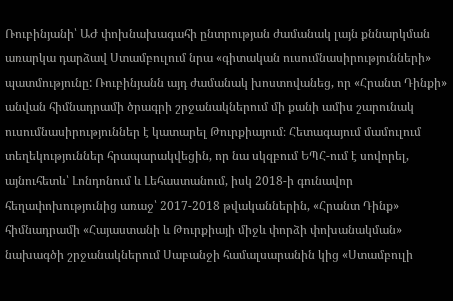Ռուբինյանի՝ ԱԺ փոխնախագահի ընտրության ժամանակ լայն քննարկման առարկա դարձավ Ստամբուլում նրա «գիտական ուսումնասիրությունների» պատմությունը: Ռուբինյանն այդ ժամանակ խոստովանեց, որ «Հրանտ Դինքի» անվան հիմնադրամի ծրագրի շրջանակներում մի քանի ամիս շարունակ ուսումնասիրություններ է կատարել Թուրքիայում։ Հետագայում մամուլում տեղեկություններ հրապարակվեցին, որ նա սկզբում ԵՊՀ-ում է սովորել, այնուհետև՝ Լոնդոնում և Լեհաստանում, իսկ 2018-ի գունավոր հեղափոխությունից առաջ՝ 2017-2018 թվականներին, «Հրանտ Դինք» հիմնադրամի «Հայաստանի և Թուրքիայի միջև փորձի փոխանակման» նախագծի շրջանակներում Սաբանջի համալսարանին կից «Ստամբուլի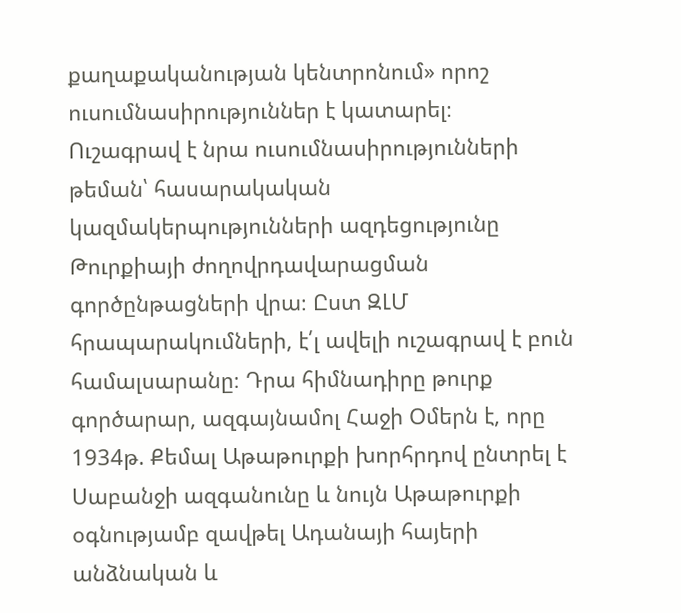քաղաքականության կենտրոնում» որոշ ուսումնասիրություններ է կատարել։
Ուշագրավ է նրա ուսումնասիրությունների թեման՝ հասարակական կազմակերպությունների ազդեցությունը Թուրքիայի ժողովրդավարացման գործընթացների վրա։ Ըստ ԶԼՄ հրապարակումների, է՛լ ավելի ուշագրավ է բուն համալսարանը։ Դրա հիմնադիրը թուրք գործարար, ազգայնամոլ Հաջի Օմերն է, որը 1934թ. Քեմալ Աթաթուրքի խորհրդով ընտրել է Սաբանջի ազգանունը և նույն Աթաթուրքի օգնությամբ զավթել Ադանայի հայերի անձնական և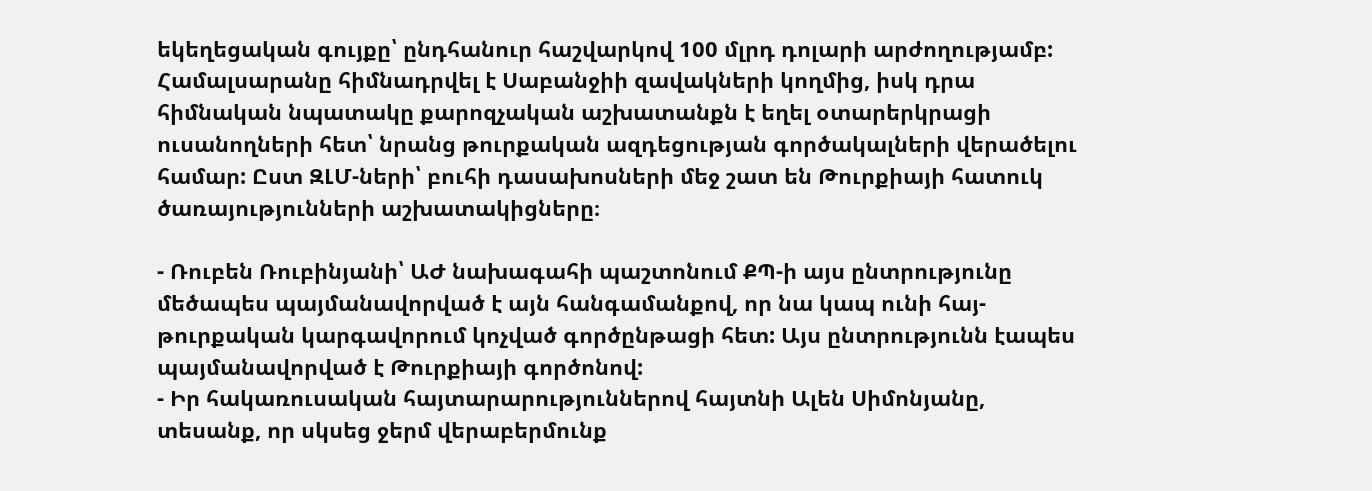եկեղեցական գույքը՝ ընդհանուր հաշվարկով 100 մլրդ դոլարի արժողությամբ:
Համալսարանը հիմնադրվել է Սաբանջիի զավակների կողմից, իսկ դրա հիմնական նպատակը քարոզչական աշխատանքն է եղել օտարերկրացի ուսանողների հետ՝ նրանց թուրքական ազդեցության գործակալների վերածելու համար: Ըստ ԶԼՄ-ների՝ բուհի դասախոսների մեջ շատ են Թուրքիայի հատուկ ծառայությունների աշխատակիցները։

- Ռուբեն Ռուբինյանի՝ ԱԺ նախագահի պաշտոնում ՔՊ-ի այս ընտրությունը մեծապես պայմանավորված է այն հանգամանքով, որ նա կապ ունի հայ-թուրքական կարգավորում կոչված գործընթացի հետ: Այս ընտրությունն էապես պայմանավորված է Թուրքիայի գործոնով:
- Իր հակառուսական հայտարարություններով հայտնի Ալեն Սիմոնյանը, տեսանք, որ սկսեց ջերմ վերաբերմունք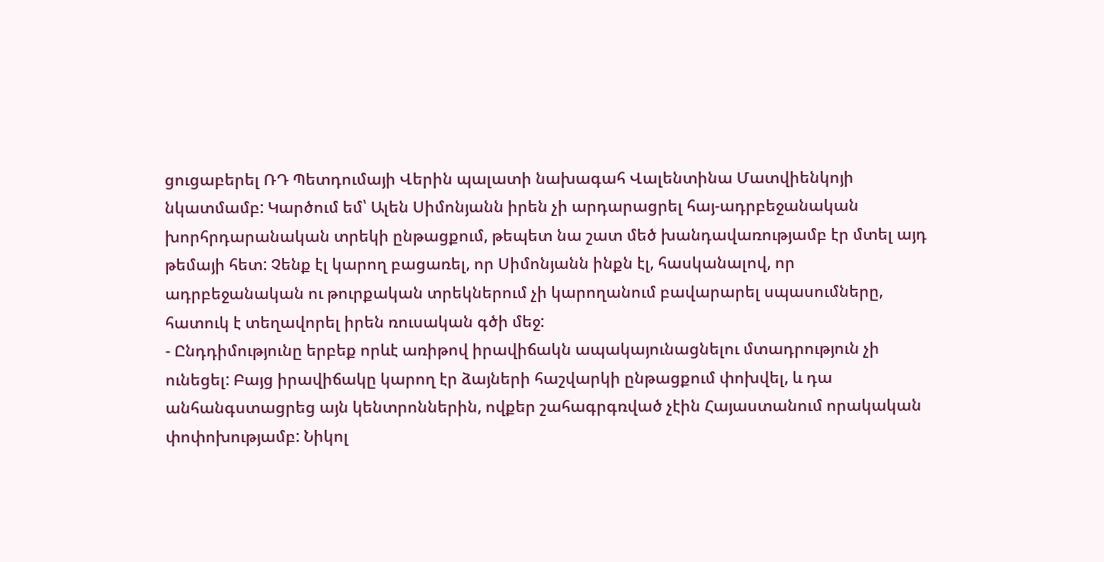ցուցաբերել ՌԴ Պետդումայի Վերին պալատի նախագահ Վալենտինա Մատվիենկոյի նկատմամբ: Կարծում եմ՝ Ալեն Սիմոնյանն իրեն չի արդարացրել հայ-ադրբեջանական խորհրդարանական տրեկի ընթացքում, թեպետ նա շատ մեծ խանդավառությամբ էր մտել այդ թեմայի հետ: Չենք էլ կարող բացառել, որ Սիմոնյանն ինքն էլ, հասկանալով, որ ադրբեջանական ու թուրքական տրեկներում չի կարողանում բավարարել սպասումները, հատուկ է տեղավորել իրեն ռուսական գծի մեջ:
- Ընդդիմությունը երբեք որևէ առիթով իրավիճակն ապակայունացնելու մտադրություն չի ունեցել: Բայց իրավիճակը կարող էր ձայների հաշվարկի ընթացքում փոխվել, և դա անհանգստացրեց այն կենտրոններին, ովքեր շահագրգռված չէին Հայաստանում որակական փոփոխությամբ: Նիկոլ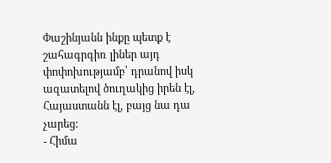Փաշինյանն ինքը պետք է շահագրգիռ լիներ այդ փոփոխությամբ՝ դրանով իսկ ազատելով ծուղակից իրեն էլ, Հայաստանն էլ, բայց նա դա չարեց:
- Հիմա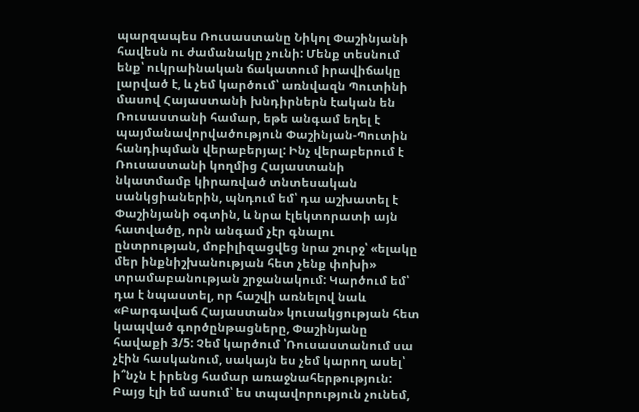պարզապես Ռուսաստանը Նիկոլ Փաշինյանի հավեսն ու ժամանակը չունի: Մենք տեսնում ենք՝ ուկրաինական ճակատում իրավիճակը լարված է, և չեմ կարծում՝ առնվազն Պուտինի մասով Հայաստանի խնդիրներն էական են Ռուսաստանի համար, եթե անգամ եղել է պայմանավորվածություն Փաշինյան-Պուտին հանդիպման վերաբերյալ: Ինչ վերաբերում է Ռուսաստանի կողմից Հայաստանի նկատմամբ կիրառված տնտեսական սանկցիաներին, պնդում եմ՝ դա աշխատել է Փաշինյանի օգտին, և նրա էլեկտորատի այն հատվածը, որն անգամ չէր գնալու ընտրության, մոբիլիզացվեց նրա շուրջ՝ «ելակը մեր ինքնիշխանության հետ չենք փոխի» տրամաբանության շրջանակում: Կարծում եմ՝ դա է նպաստել, որ հաշվի առնելով նաև «Բարգավաճ Հայաստան» կուսակցության հետ կապված գործընթացները, Փաշինյանը հավաքի 3/5: Չեմ կարծում ՝Ռուսաստանում սա չէին հասկանում, սակայն ես չեմ կարող ասել՝ ի՞նչն է իրենց համար առաջնահերթություն: Բայց էլի եմ ասում՝ ես տպավորություն չունեմ,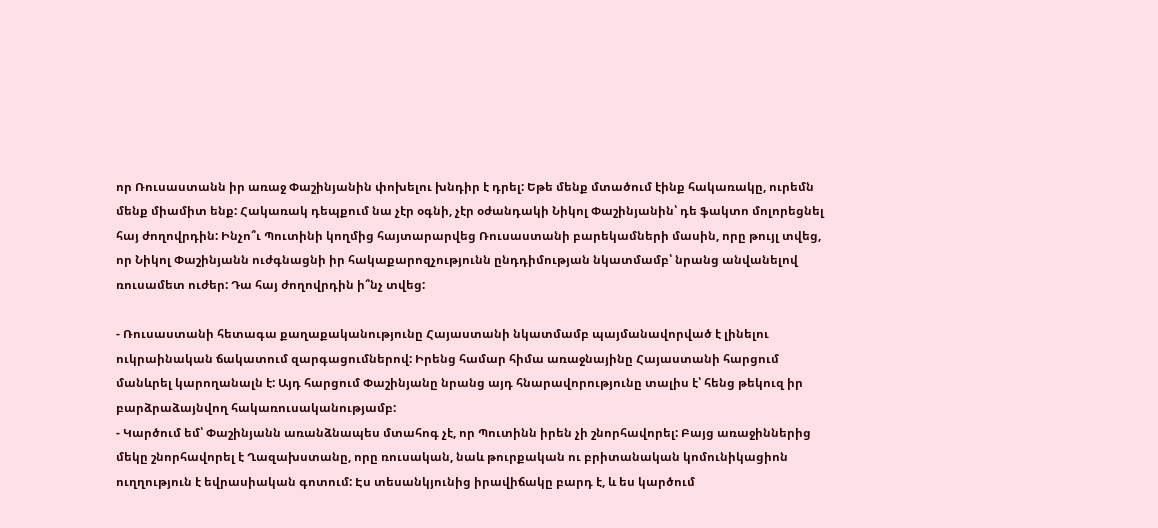որ Ռուսաստանն իր առաջ Փաշինյանին փոխելու խնդիր է դրել: Եթե մենք մտածում էինք հակառակը, ուրեմն մենք միամիտ ենք: Հակառակ դեպքում նա չէր օգնի, չէր օժանդակի Նիկոլ Փաշինյանին՝ դե ֆակտո մոլորեցնել հայ ժողովրդին: Ինչո՞ւ Պուտինի կողմից հայտարարվեց Ռուսաստանի բարեկամների մասին, որը թույլ տվեց, որ Նիկոլ Փաշինյանն ուժգնացնի իր հակաքարոզչությունն ընդդիմության նկատմամբ՝ նրանց անվանելով ռուսամետ ուժեր: Դա հայ ժողովրդին ի՞նչ տվեց:

- Ռուսաստանի հետագա քաղաքականությունը Հայաստանի նկատմամբ պայմանավորված է լինելու ուկրաինական ճակատում զարգացումներով: Իրենց համար հիմա առաջնայինը Հայաստանի հարցում մանևրել կարողանալն է: Այդ հարցում Փաշինյանը նրանց այդ հնարավորությունը տալիս է՝ հենց թեկուզ իր բարձրաձայնվող հակառուսականությամբ:
- Կարծում եմ՝ Փաշինյանն առանձնապես մտահոգ չէ, որ Պուտինն իրեն չի շնորհավորել: Բայց առաջիններից մեկը շնորհավորել է Ղազախստանը, որը ռուսական, նաև թուրքական ու բրիտանական կոմունիկացիոն ուղղություն է եվրասիական գոտում: Էս տեսանկյունից իրավիճակը բարդ է, և ես կարծում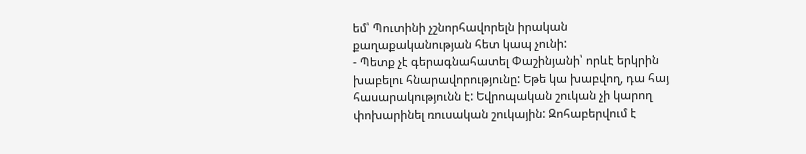եմ՝ Պուտինի չշնորհավորելն իրական քաղաքականության հետ կապ չունի:
- Պետք չէ գերագնահատել Փաշինյանի՝ որևէ երկրին խաբելու հնարավորությունը: Եթե կա խաբվող, դա հայ հասարակությունն է: Եվրոպական շուկան չի կարող փոխարինել ռուսական շուկային: Զոհաբերվում է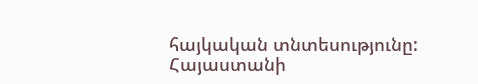հայկական տնտեսությունը: Հայաստանի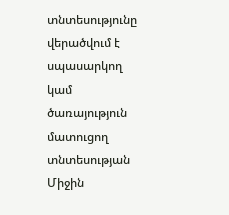տնտեսությունը վերածվում է սպասարկող կամ ծառայություն մատուցող տնտեսության Միջին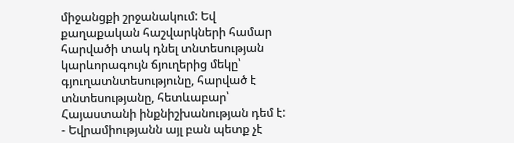միջանցքի շրջանակում: Եվ քաղաքական հաշվարկների համար հարվածի տակ դնել տնտեսության կարևորագույն ճյուղերից մեկը՝ գյուղատնտեսությունը, հարված է տնտեսությանը, հետևաբար՝ Հայաստանի ինքնիշխանության դեմ է:
- Եվրամիությանն այլ բան պետք չէ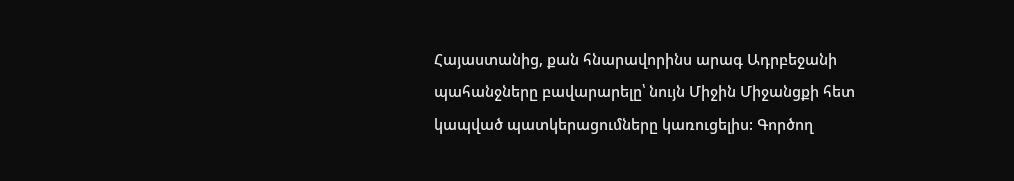Հայաստանից, քան հնարավորինս արագ Ադրբեջանի պահանջները բավարարելը՝ նույն Միջին Միջանցքի հետ կապված պատկերացումները կառուցելիս: Գործող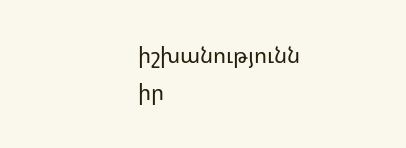իշխանությունն իր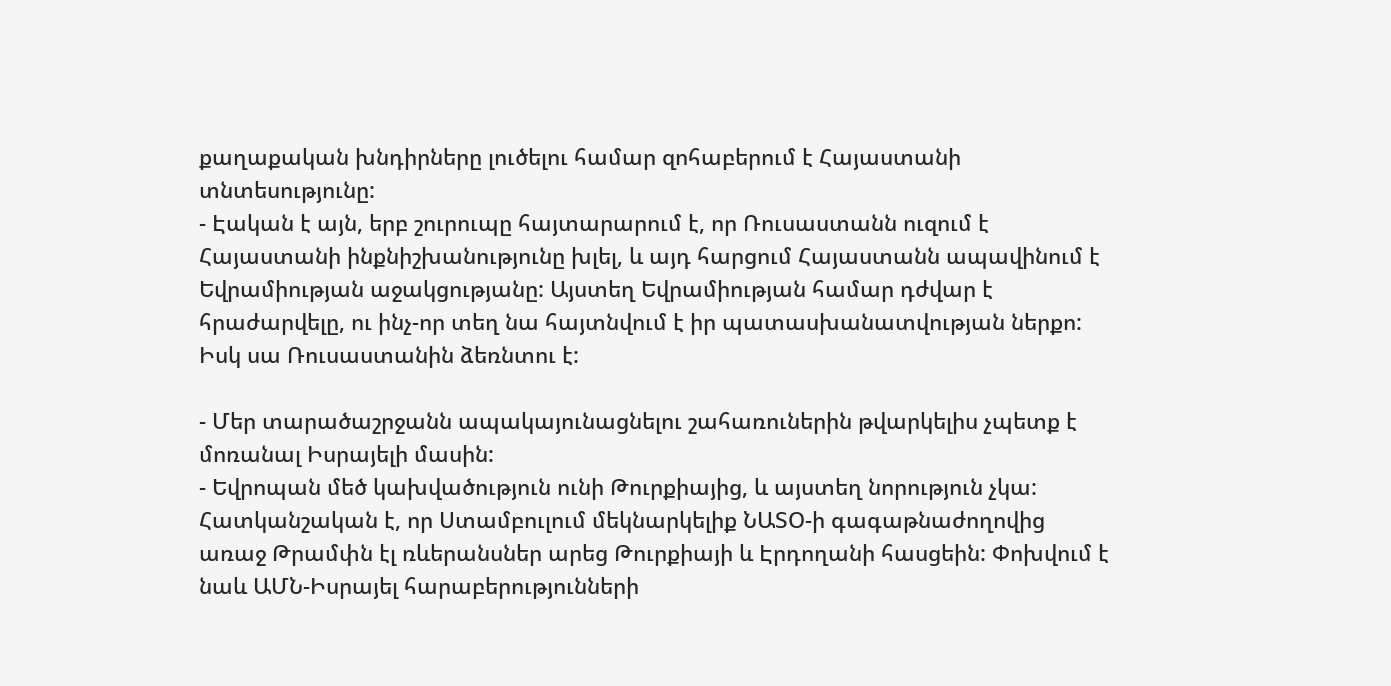քաղաքական խնդիրները լուծելու համար զոհաբերում է Հայաստանի տնտեսությունը:
- Էական է այն, երբ շուրուպը հայտարարում է, որ Ռուսաստանն ուզում է Հայաստանի ինքնիշխանությունը խլել, և այդ հարցում Հայաստանն ապավինում է Եվրամիության աջակցությանը: Այստեղ Եվրամիության համար դժվար է հրաժարվելը, ու ինչ-որ տեղ նա հայտնվում է իր պատասխանատվության ներքո: Իսկ սա Ռուսաստանին ձեռնտու է:

- Մեր տարածաշրջանն ապակայունացնելու շահառուներին թվարկելիս չպետք է մոռանալ Իսրայելի մասին:
- Եվրոպան մեծ կախվածություն ունի Թուրքիայից, և այստեղ նորություն չկա: Հատկանշական է, որ Ստամբուլում մեկնարկելիք ՆԱՏՕ-ի գագաթնաժողովից առաջ Թրամփն էլ ռևերանսներ արեց Թուրքիայի և Էրդողանի հասցեին: Փոխվում է նաև ԱՄՆ-Իսրայել հարաբերությունների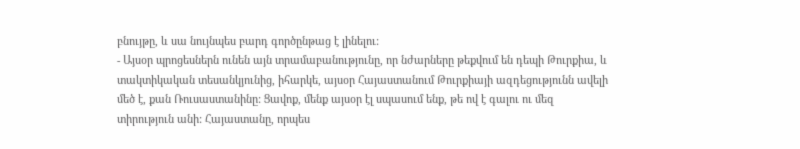բնույթը, և սա նույնպես բարդ գործընթաց է լինելու:
- Այսօր պրոցեսներն ունեն այն տրամաբանությունը, որ նժարները թեքվում են դեպի Թուրքիա, և տակտիկական տեսանկյունից, իհարկե, այսօր Հայաստանում Թուրքիայի ազդեցությունն ավելի մեծ է, քան Ռուսաստանինը: Ցավոք, մենք այսօր էլ սպասում ենք, թե ով է գալու ու մեզ տիրություն անի: Հայաստանը, որպես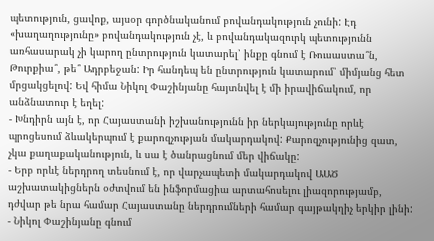պետություն, ցավոք, այսօր գործնականում բովանդակություն չունի: Էդ «խաղաղությունը» բովանդակություն չէ, և բովանդակազուրկ պետությունն առհասարակ չի կարող ընտրություն կատարել՝ ինքը գնում է Ռուսաստա՞ն, Թուրքիա՞, թե՞ Ադրբեջան: Իր հանդեպ են ընտրություն կատարում՝ միմյանց հետ մրցակցելով: Եվ հիմա Նիկոլ Փաշինյանը հայտնվել է մի իրավիճակում, որ անձնատուր է եղել:
- Խնդիրն այն է, որ Հայաստանի իշխանությունն իր ներկայությունը որևէ պրոցեսում ձևակերպում է քարոզչության մակարդակով: Քարոզչությունից զատ, չկա քաղաքականություն, և սա է ծանրացնում մեր վիճակը:
- Երբ որևէ ներդրող տեսնում է, որ վարչապետի մակարդակով ԱԱԾ աշխատակիցներն օժտվում են ինֆորմացիա արտահոսելու լիազորությամբ, դժվար թե նրա համար Հայաստանը ներդրումների համար գայթակղիչ երկիր լինի:
- Նիկոլ Փաշինյանը գնում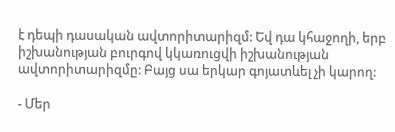է դեպի դասական ավտորիտարիզմ: Եվ դա կհաջողի, երբ իշխանության բուրգով կկառուցվի իշխանության ավտորիտարիզմը: Բայց սա երկար գոյատևել չի կարող:

- Մեր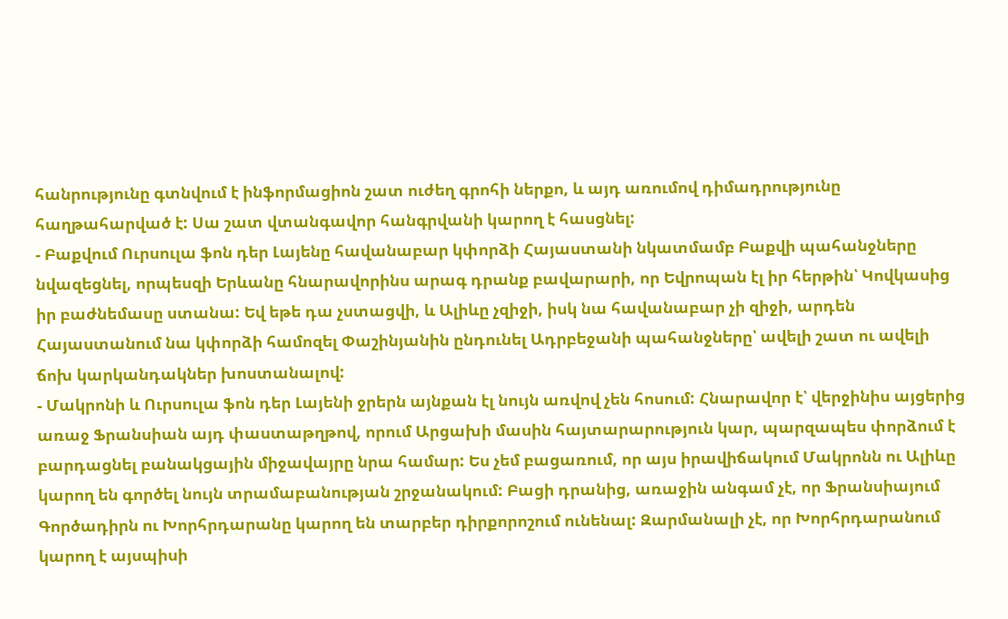հանրությունը գտնվում է ինֆորմացիոն շատ ուժեղ գրոհի ներքո, և այդ առումով դիմադրությունը հաղթահարված է: Սա շատ վտանգավոր հանգրվանի կարող է հասցնել:
- Բաքվում Ուրսուլա ֆոն դեր Լայենը հավանաբար կփորձի Հայաստանի նկատմամբ Բաքվի պահանջները նվազեցնել, որպեսզի Երևանը հնարավորինս արագ դրանք բավարարի, որ Եվրոպան էլ իր հերթին՝ Կովկասից իր բաժնեմասը ստանա: Եվ եթե դա չստացվի, և Ալիևը չզիջի, իսկ նա հավանաբար չի զիջի, արդեն Հայաստանում նա կփորձի համոզել Փաշինյանին ընդունել Ադրբեջանի պահանջները՝ ավելի շատ ու ավելի ճոխ կարկանդակներ խոստանալով:
- Մակրոնի և Ուրսուլա ֆոն դեր Լայենի ջրերն այնքան էլ նույն առվով չեն հոսում: Հնարավոր է՝ վերջինիս այցերից առաջ Ֆրանսիան այդ փաստաթղթով, որում Արցախի մասին հայտարարություն կար, պարզապես փորձում է բարդացնել բանակցային միջավայրը նրա համար: Ես չեմ բացառում, որ այս իրավիճակում Մակրոնն ու Ալիևը կարող են գործել նույն տրամաբանության շրջանակում: Բացի դրանից, առաջին անգամ չէ, որ Ֆրանսիայում Գործադիրն ու Խորհրդարանը կարող են տարբեր դիրքորոշում ունենալ: Զարմանալի չէ, որ Խորհրդարանում կարող է այսպիսի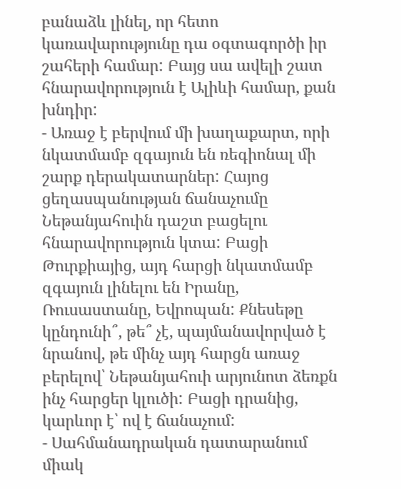բանաձև լինել, որ հետո կառավարությունը դա օգտագործի իր շահերի համար: Բայց սա ավելի շատ հնարավորություն է Ալիևի համար, քան խնդիր:
- Առաջ է բերվում մի խաղաքարտ, որի նկատմամբ զգայուն են ռեգիոնալ մի շարք դերակատարներ: Հայոց ցեղասպանության ճանաչումը Նեթանյահուին դաշտ բացելու հնարավորություն կտա: Բացի Թուրքիայից, այդ հարցի նկատմամբ զգայուն լինելու են Իրանը, Ռուսաստանը, Եվրոպան: Քնեսեթը կընդունի՞, թե՞ չէ, պայմանավորված է նրանով, թե մինչ այդ հարցն առաջ բերելով՝ Նեթանյահուի արյունոտ ձեռքն ինչ հարցեր կլուծի: Բացի դրանից, կարևոր է՝ ով է ճանաչում:
- Սահմանադրական դատարանում միակ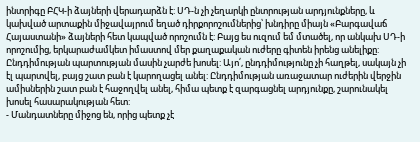ինտրիգը ԲՀԿ-ի ձայների վերադարձն է: ՍԴ-ն չի չեղարկի ընտրության արդյունքները, և կախված արտաքին միջավայրում եղած դիրքորոշումներից՝ խնդիրը միայն «Բարգավաճ Հայաստանի» ձայների հետ կապված որոշումն է: Բայց ես ուզում եմ մտածել, որ անկախ ՍԴ-ի որոշումից, երկարաժամկետ իմաստով մեր քաղաքական ուժերը գիտեն իրենց անելիքը: Ընդդիմության պարտության մասին չարժե խոսել: Այո՛, ընդդիմությունը չի հաղթել, սակայն չի էլ պարտվել, բայց շատ բան է կարողացել անել: Ընդդիմության առաջատար ուժերին վերջին ամիսներին շատ բան է հաջողվել անել, հիմա պետք է զարգացնել արդյունքը, շարունակել խոսել հասարակության հետ:
- Մանդատները միջոց են, որից պետք չէ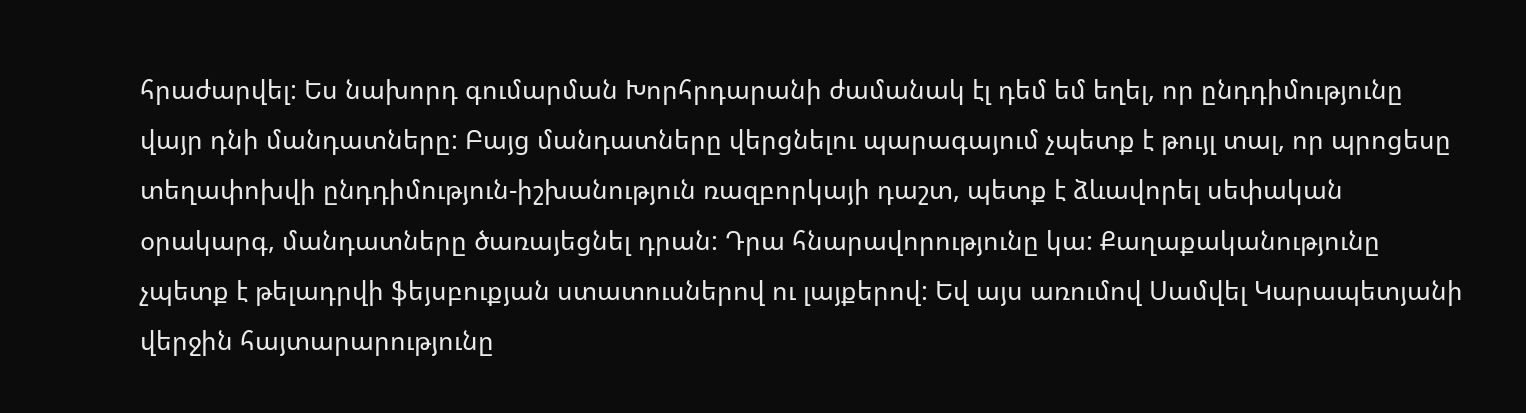հրաժարվել: Ես նախորդ գումարման Խորհրդարանի ժամանակ էլ դեմ եմ եղել, որ ընդդիմությունը վայր դնի մանդատները: Բայց մանդատները վերցնելու պարագայում չպետք է թույլ տալ, որ պրոցեսը տեղափոխվի ընդդիմություն-իշխանություն ռազբորկայի դաշտ, պետք է ձևավորել սեփական օրակարգ, մանդատները ծառայեցնել դրան: Դրա հնարավորությունը կա: Քաղաքականությունը չպետք է թելադրվի ֆեյսբուքյան ստատուսներով ու լայքերով: Եվ այս առումով Սամվել Կարապետյանի վերջին հայտարարությունը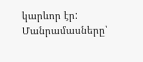կարևոր էր:
Մանրամասները՝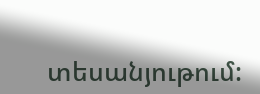տեսանյութում: